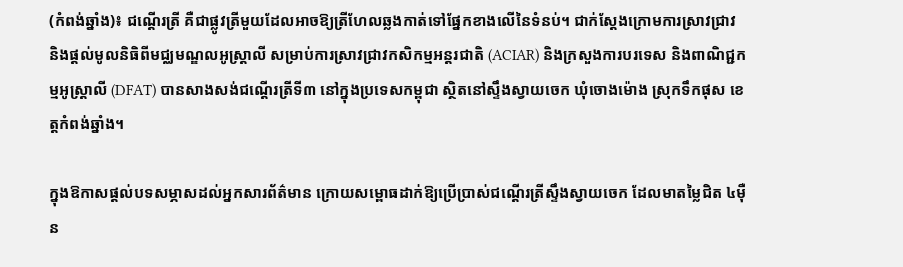(កំពង់ឆ្នាំង)៖ ជណ្តើរត្រី គឺជាផ្លូវត្រីមួយដែលអាចឱ្យត្រីហែលឆ្លងកាត់ទៅផ្នែកខាងលើនៃទំនប់។ ជាក់ស្តែងក្រោមការស្រាវជ្រាវ និងផ្តល់មូលនិធិពីមជ្ឈមណ្ឌលអូស្ត្រាលី សម្រាប់ការស្រាវជ្រាវកសិកម្មអន្តរជាតិ (ACIAR) និងក្រសួងការបរទេស និងពាណិជ្ជកម្មអូស្ត្រាលី (DFAT) បានសាងសង់ជណ្តើរត្រីទី៣ នៅក្នុងប្រទេសកម្ពុជា ស្ថិតនៅស្ទឹងស្វាយចេក ឃុំចោងម៉ោង ស្រុកទឹកផុស ខេត្តកំពង់ឆ្នាំង។

ក្នុងឱកាសផ្តល់បទសម្ភាសដល់អ្នកសារព័ត៌មាន ក្រោយសម្ពោធដាក់ឱ្យប្រើប្រាស់ជណ្តើរត្រីស្ទឹងស្វាយចេក ដែលមាតម្លៃជិត ៤ម៉ឺន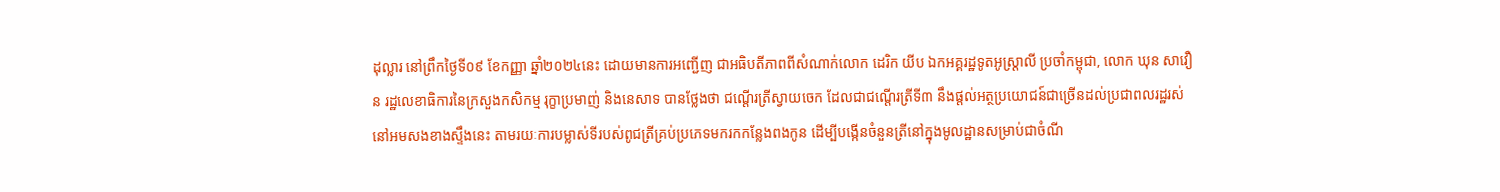ដុល្លារ នៅព្រឹកថ្ងៃទី០៩ ខែកញ្ញា ឆ្នាំ២០២៤នេះ ដោយមានការអញ្ជើញ ជាអធិបតីភាពពីសំណាក់លោក ដេរិក យីប ឯកអគ្គរដ្ឋទូតអូស្ត្រាលី ប្រចាំកម្ពុជា, លោក ឃុន សាវឿន រដ្ឋលេខាធិការនៃក្រសួងកសិកម្ម រុក្ខាប្រមាញ់ និងនេសាទ បានថ្លែងថា ជណ្តើរត្រីស្វាយចេក ដែលជាជណ្តើរត្រីទី៣ នឹងផ្តល់អត្ថប្រយោជន៍ជាច្រើនដល់ប្រជាពលរដ្ឋរស់នៅអមសងខាងស្ទឹងនេះ តាមរយៈការបម្លាស់ទីរបស់ពូជត្រីគ្រប់ប្រភេទមករកកន្លែងពងកូន ដើម្បីបង្កើនចំនួនត្រីនៅក្នុងមូលដ្ឋានសម្រាប់ជាចំណី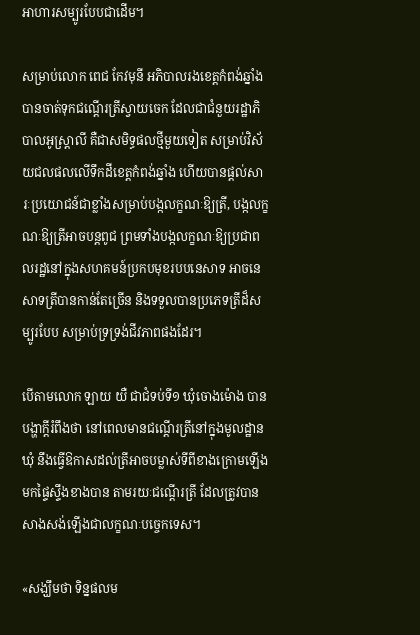អាហារសម្បូរបែបជាដើម។

សម្រាប់លោក ពេជ កែវមុនី អភិបាលរងខេត្តកំពង់ឆ្នាំង បានចាត់ទុកជណ្តើរត្រីស្វាយចេក ដែលជាជំនួយរដ្ឋាភិបាលអូស្ត្រាលី គឺជាសមិទ្ធផលថ្មីមួយទៀត សម្រាប់វិស័យជលផលលើទឹកដីខេត្តកំពង់ឆ្នាំង ហើយបានផ្តល់សារៈប្រយោជន៍ជាខ្លាំងសម្រាប់បង្កលក្ខណៈឱ្យត្រី, បង្កលក្ខណៈឱ្យត្រីអាចបន្តពូជ ព្រមទាំងបង្កលក្ខណៈឱ្យប្រជាពលរដ្ឋនៅក្នុងសហគមន៍ប្រកបមុខរបបនេសាទ អាចនេសាទត្រីបានកាន់តែច្រើន និងទទួលបានប្រភេទត្រីដ៏សម្បូរបែប សម្រាប់ទ្រទ្រង់ជីវភាពផងដែរ។

បើតាមលោក ឡាយ យឺ ជាជំទប់ទី១ ឃុំចោងម៉ោង បានបង្ហាក្តីរំពឹងថា នៅពេលមានជណ្តើរត្រីនៅក្នុងមូលដ្ឋានឃុំ នឹងធ្វើឱកាសដល់ត្រីអាចបម្លាស់ទីពីខាងក្រោមឡើងមកផ្ទៃស្ទឹងខាងបាន តាមរយៈជណ្តើរត្រី ដែលត្រូវបានសាងសង់ឡើងជាលក្ខណៈបច្ចេកទេស។

«សង្ឃឹមថា ទិន្នផលម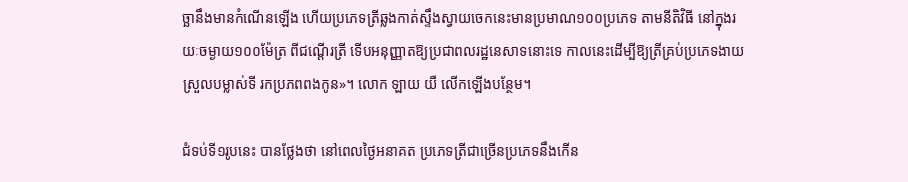ច្ឆានឹងមានកំណើនឡើង ហើយប្រភេទត្រីឆ្លងកាត់ស្ទឹងស្វាយចេកនេះមានប្រមាណ១០០ប្រភេទ តាមនីតិវិធី នៅក្នុងរយៈចម្ងាយ១០០ម៉ែត្រ ពីជណ្តើរត្រី ទើបអនុញ្ញាតឱ្យប្រជាពលរដ្ឋនេសាទនោះទេ កាលនេះដើម្បីឱ្យត្រីគ្រប់ប្រភេទងាយស្រួលបម្លាស់ទី រកប្រភពពងកូន»។ លោក ឡាយ យឺ លើកឡើងបន្ថែម។

ជំទប់ទី១រូបនេះ បានថ្លែងថា នៅពេលថ្ងៃអនាគត ប្រភេទត្រីជាច្រើនប្រភេទនឹងកើន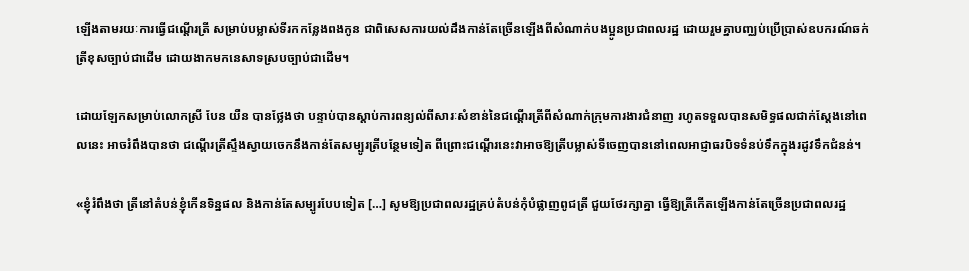ឡើងតាមរយៈការធ្វើជណ្តើរត្រី សម្រាប់បម្លាស់ទីរកកន្លែងពងកូន ជាពិសេសការយល់ដឹងកាន់តែច្រើនឡើងពីសំណាក់បងប្អូនប្រជាពលរដ្ឋ ដោយរួមគ្នាបញ្ឈប់ប្រើប្រាស់ឧបករណ៍ឆក់ត្រីខុសច្បាប់ជាដើម ដោយងាកមកនេសាទស្របច្បាប់ជាដើម។

ដោយឡែកសម្រាប់លោកស្រី បែន យឺន បានថ្លែងថា បន្ទាប់បានស្តាប់ការពន្យល់ពីសារៈសំខាន់នៃជណ្តើរត្រីពីសំណាក់ក្រុមការងារជំនាញ រហូតទទួលបានសមិទ្ធផលជាក់ស្តែងនៅពេលនេះ អាចរំពឹងបានថា ជណ្តើរត្រីស្ទឹងស្វាយចេកនឹងកាន់តែសម្បូរត្រីបន្ថែមទៀត ពីព្រោះជណ្តើរនេះវាអាចឱ្យត្រីបម្លាស់ទីចេញបាននៅពេលអាជ្ញាធរបិទទំនប់ទឹកក្នុងរដូវទឹកជំនន់។

«ខ្ញុំរំពឹងថា ត្រីនៅតំបន់ខ្ញុំកើនទិន្នផល និងកាន់តែសម្បូរបែបទៀត […] សូមឱ្យប្រជាពលរដ្ឋគ្រប់តំបន់កុំបំផ្លាញពូជត្រី ជួយថែរក្សាគ្នា ធ្វើឱ្យត្រីកើតឡើងកាន់តែច្រើនប្រជាពលរដ្ឋ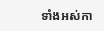ទាំងអស់កា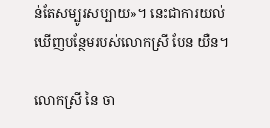ន់តែសម្បូរសប្បាយ»។ នេះជាការយល់ឃើញបន្ថែមរបស់លោកស្រី បែន យឺន។

លោកស្រី នៃ ចា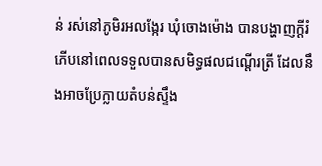ន់ រស់នៅភូមិរអលង្កែរ ឃុំចោងម៉ោង បានបង្ហាញក្តីរំភើបនៅពេលទទួលបានសមិទ្ធផលជណ្តើរត្រី ដែលនឹងអាចប្រែក្លាយតំបន់ស្ទឹង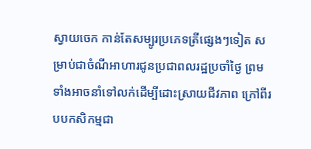ស្វាយចេក កាន់តែសម្បូរប្រភេទត្រីផ្សេងៗទៀត សម្រាប់ជាចំណីអាហារជូនប្រជាពលរដ្ឋប្រចាំថ្ងៃ ព្រមទាំងអាចនាំទៅលក់ដើម្បីដោះស្រាយជីវភាព ក្រៅពីរបបកសិកម្មជា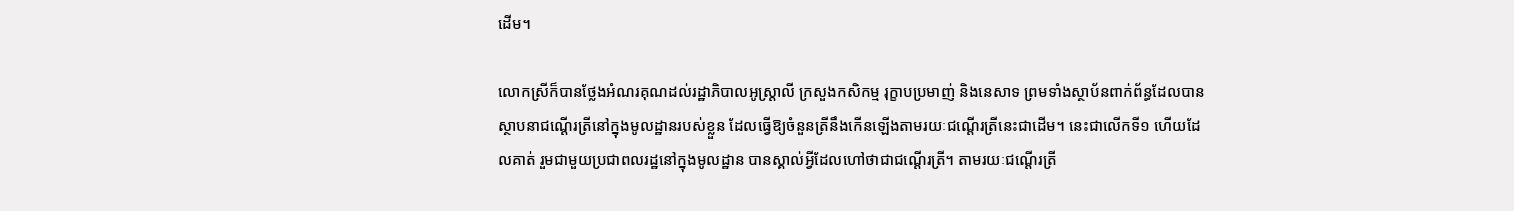ដើម។

លោកស្រីក៏បានថ្លែងអំណរគុណដល់រដ្ឋាភិបាលអូស្ត្រាលី ក្រសួងកសិកម្ម រុក្ខាបប្រមាញ់ និងនេសាទ ព្រមទាំងស្ថាប័នពាក់ព័ន្ធដែលបានស្ថាបនាជណ្តើរត្រីនៅក្នុងមូលដ្ឋានរបស់ខ្លួន ដែលធ្វើឱ្យចំនួនត្រីនឹងកើនឡើងតាមរយៈជណ្តើរត្រីនេះជាដើម។ នេះជាលើកទី១ ហើយដែលគាត់ រួមជាមួយប្រជាពលរដ្ឋនៅក្នុងមូលដ្ឋាន បានស្គាល់អ្វីដែលហៅថាជាជណ្តើរត្រី។ តាមរយៈជណ្តើរត្រី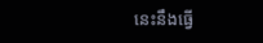នេះនឹងធ្វើ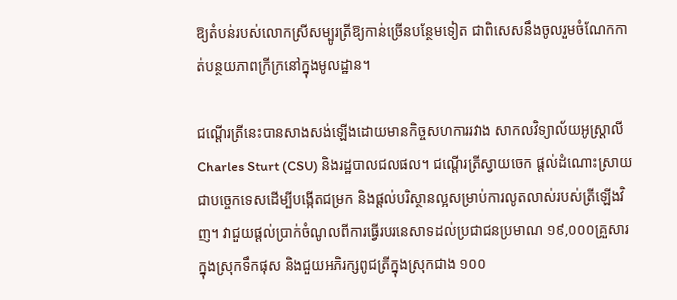ឱ្យតំបន់របស់លោកស្រីសម្បូរត្រីឱ្យកាន់ច្រើនបន្ថែមទៀត ជាពិសេសនឹងចូលរួមចំណែកកាត់បន្ថយភាពក្រីក្រនៅក្នុងមូលដ្ឋាន។

ជណ្តើរត្រីនេះបានសាងសង់ឡើងដោយមានកិច្ចសហការរវាង សាកលវិទ្យាល័យអូស្ត្រាលី Charles Sturt (CSU) និងរដ្ឋបាលជលផល។ ជណ្តើរត្រីស្វាយចេក ផ្តល់ដំណោះស្រាយជាបច្ចេកទេសដើម្បីបង្កើតជម្រក និងផ្តល់បរិស្ថានល្អសម្រាប់ការលូតលាស់របស់ត្រីឡើងវិញ។ វាជួយផ្តល់ប្រាក់ចំណូលពីការធ្វើរបរនេសាទដល់ប្រជាជនប្រមាណ ១៩,០០០គ្រួសារ ក្នុងស្រុកទឹកផុស និងជួយអភិរក្សពូជត្រីក្នុងស្រុកជាង ១០០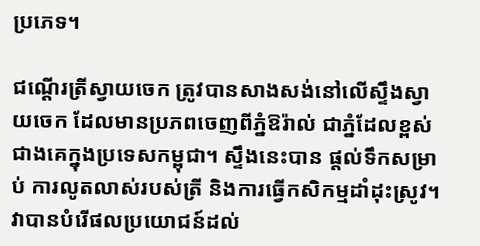ប្រភេទ។

ជណ្ដើរត្រីស្វាយចេក ត្រូវបានសាងសង់នៅលើស្ទឹងស្វាយចេក ដែលមានប្រភពចេញពីភ្នំឱរ៉ាល់ ជាភ្នំដែលខ្ពស់ជាងគេក្នុងប្រទេសកម្ពុជា។ ស្ទឹងនេះបាន ផ្តល់ទឹកសម្រាប់ ការលូតលាស់របស់ត្រី និងការធ្វើកសិកម្មដាំដុះស្រូវ។ វាបានបំរើផលប្រយោជន៍ដល់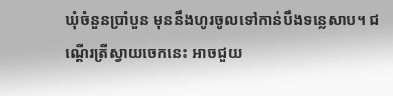ឃុំចំនួនប្រាំបួន មុននឹងហូរចូលទៅកាន់បឹងទន្លេសាប។ ជណ្តើរត្រីស្វាយចេកនេះ អាចជួយ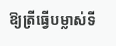ឱ្យត្រីធ្វើបម្លាស់ទី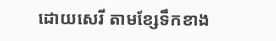ដោយសេរី តាមខ្សែទឹកខាង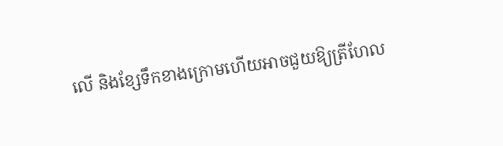លើ និងខ្សែទឹកខាងក្រោមហើយអាចជួយឱ្យត្រីហែល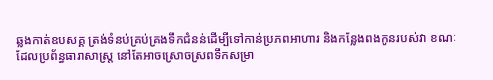ឆ្លងកាត់ឧបសគ្គ ត្រង់ទំនប់គ្រប់គ្រងទឹកជំនន់ដើម្បីទៅកាន់ប្រភពអាហារ និងកន្លែងពងកូនរបស់វា ខណៈដែលប្រព័ន្ធធារាសាស្ត្រ នៅតែអាចស្រោចស្រពទឹកសម្រា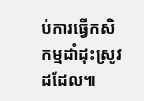ប់ការធ្វើកសិកម្មដាំដុះស្រូវដដែល៕